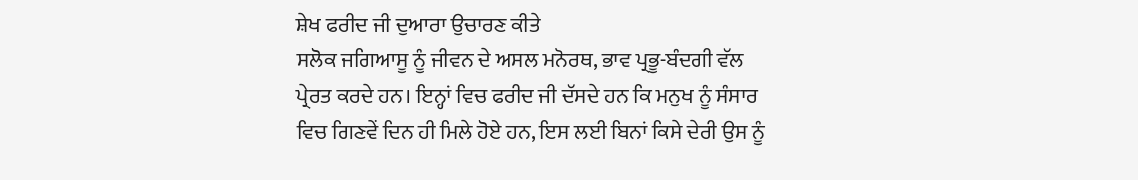ਸ਼ੇਖ ਫਰੀਦ ਜੀ ਦੁਆਰਾ ਉਚਾਰਣ ਕੀਤੇ
ਸਲੋਕ ਜਗਿਆਸੂ ਨੂੰ ਜੀਵਨ ਦੇ ਅਸਲ ਮਨੋਰਥ, ਭਾਵ ਪ੍ਰਭੂ-ਬੰਦਗੀ ਵੱਲ ਪ੍ਰੇਰਤ ਕਰਦੇ ਹਨ। ਇਨ੍ਹਾਂ ਵਿਚ ਫਰੀਦ ਜੀ ਦੱਸਦੇ ਹਨ ਕਿ ਮਨੁਖ ਨੂੰ ਸੰਸਾਰ ਵਿਚ ਗਿਣਵੇਂ ਦਿਨ ਹੀ ਮਿਲੇ ਹੋਏ ਹਨ, ਇਸ ਲਈ ਬਿਨਾਂ ਕਿਸੇ ਦੇਰੀ ਉਸ ਨੂੰ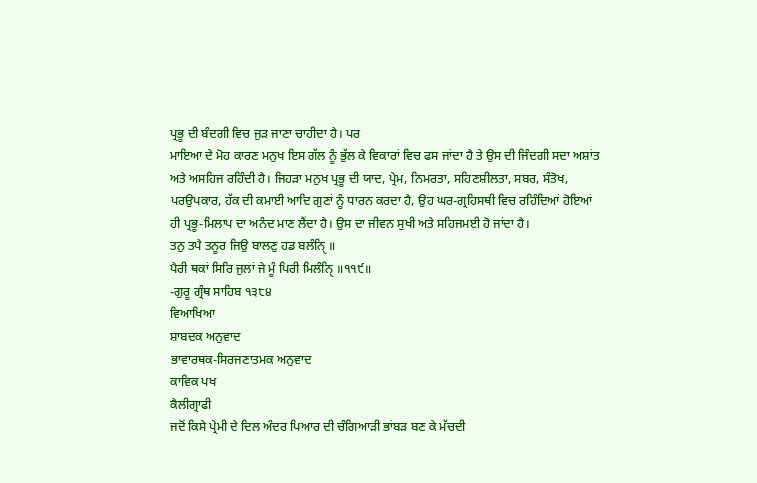ਪ੍ਰਭੂ ਦੀ ਬੰਦਗੀ ਵਿਚ ਜੁੜ ਜਾਣਾ ਚਾਹੀਦਾ ਹੈ। ਪਰ
ਮਾਇਆ ਦੇ ਮੋਹ ਕਾਰਣ ਮਨੁਖ ਇਸ ਗੱਲ ਨੂੰ ਭੁੱਲ ਕੇ ਵਿਕਾਰਾਂ ਵਿਚ ਫਸ ਜਾਂਦਾ ਹੈ ਤੇ ਉਸ ਦੀ ਜਿੰਦਗੀ ਸਦਾ ਅਸ਼ਾਂਤ ਅਤੇ ਅਸਹਿਜ ਰਹਿੰਦੀ ਹੈ। ਜਿਹੜਾ ਮਨੁਖ ਪ੍ਰਭੂ ਦੀ ਯਾਦ, ਪ੍ਰੇਮ, ਨਿਮਰਤਾ, ਸਹਿਣਸ਼ੀਲਤਾ, ਸਬਰ, ਸੰਤੋਖ, ਪਰਉਪਕਾਰ, ਹੱਕ ਦੀ ਕਮਾਈ ਆਦਿ ਗੁਣਾਂ ਨੂੰ ਧਾਰਨ ਕਰਦਾ ਹੈ, ਉਹ ਘਰ-ਗ੍ਰਹਿਸਥੀ ਵਿਚ ਰਹਿੰਦਿਆਂ ਹੋਇਆਂ ਹੀ ਪ੍ਰਭੂ-ਮਿਲਾਪ ਦਾ ਅਨੰਦ ਮਾਣ ਲੈਂਦਾ ਹੈ। ਉਸ ਦਾ ਜੀਵਨ ਸੁਖੀ ਅਤੇ ਸਹਿਜਮਈ ਹੋ ਜਾਂਦਾ ਹੈ।
ਤਨੁ ਤਪੈ ਤਨੂਰ ਜਿਉ ਬਾਲਣੁ ਹਡ ਬਲੰਨੑਿ ॥
ਪੈਰੀ ਥਕਾਂ ਸਿਰਿ ਜੁਲਾਂ ਜੇ ਮੂੰ ਪਿਰੀ ਮਿਲੰਨੑਿ ॥੧੧੯॥
-ਗੁਰੂ ਗ੍ਰੰਥ ਸਾਹਿਬ ੧੩੮੪
ਵਿਆਖਿਆ
ਸ਼ਾਬਦਕ ਅਨੁਵਾਦ
ਭਾਵਾਰਥਕ-ਸਿਰਜਣਾਤਮਕ ਅਨੁਵਾਦ
ਕਾਵਿਕ ਪਖ
ਕੈਲੀਗ੍ਰਾਫੀ
ਜਦੋਂ ਕਿਸੇ ਪ੍ਰੇਮੀ ਦੇ ਦਿਲ ਅੰਦਰ ਪਿਆਰ ਦੀ ਚੰਗਿਆੜੀ ਭਾਂਬੜ ਬਣ ਕੇ ਮੱਚਦੀ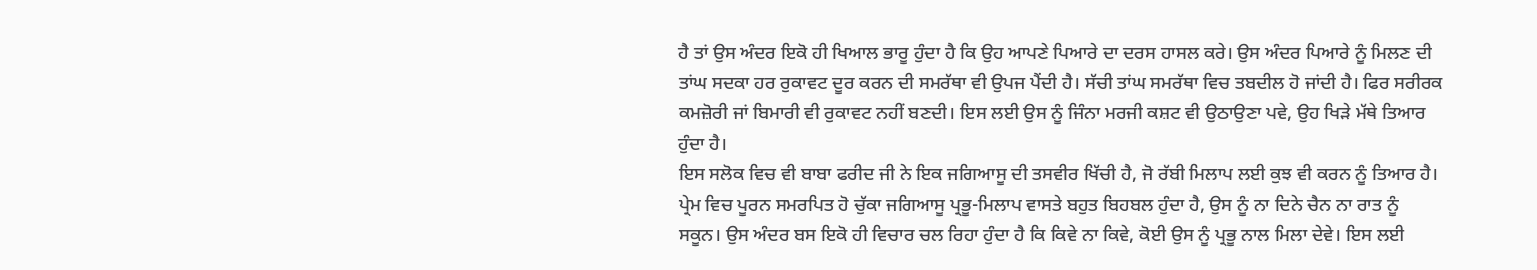ਹੈ ਤਾਂ ਉਸ ਅੰਦਰ ਇਕੋ ਹੀ ਖਿਆਲ ਭਾਰੂ ਹੁੰਦਾ ਹੈ ਕਿ ਉਹ ਆਪਣੇ ਪਿਆਰੇ ਦਾ ਦਰਸ ਹਾਸਲ ਕਰੇ। ਉਸ ਅੰਦਰ ਪਿਆਰੇ ਨੂੰ ਮਿਲਣ ਦੀ ਤਾਂਘ ਸਦਕਾ ਹਰ ਰੁਕਾਵਟ ਦੂਰ ਕਰਨ ਦੀ ਸਮਰੱਥਾ ਵੀ ਉਪਜ ਪੈਂਦੀ ਹੈ। ਸੱਚੀ ਤਾਂਘ ਸਮਰੱਥਾ ਵਿਚ ਤਬਦੀਲ ਹੋ ਜਾਂਦੀ ਹੈ। ਫਿਰ ਸਰੀਰਕ ਕਮਜ਼ੋਰੀ ਜਾਂ ਬਿਮਾਰੀ ਵੀ ਰੁਕਾਵਟ ਨਹੀਂ ਬਣਦੀ। ਇਸ ਲਈ ਉਸ ਨੂੰ ਜਿੰਨਾ ਮਰਜੀ ਕਸ਼ਟ ਵੀ ਉਠਾਉਣਾ ਪਵੇ, ਉਹ ਖਿੜੇ ਮੱਥੇ ਤਿਆਰ ਹੁੰਦਾ ਹੈ।
ਇਸ ਸਲੋਕ ਵਿਚ ਵੀ ਬਾਬਾ ਫਰੀਦ ਜੀ ਨੇ ਇਕ ਜਗਿਆਸੂ ਦੀ ਤਸਵੀਰ ਖਿੱਚੀ ਹੈ, ਜੋ ਰੱਬੀ ਮਿਲਾਪ ਲਈ ਕੁਝ ਵੀ ਕਰਨ ਨੂੰ ਤਿਆਰ ਹੈ। ਪ੍ਰੇਮ ਵਿਚ ਪੂਰਨ ਸਮਰਪਿਤ ਹੋ ਚੁੱਕਾ ਜਗਿਆਸੂ ਪ੍ਰਭੂ-ਮਿਲਾਪ ਵਾਸਤੇ ਬਹੁਤ ਬਿਹਬਲ ਹੁੰਦਾ ਹੈ, ਉਸ ਨੂੰ ਨਾ ਦਿਨੇ ਚੈਨ ਨਾ ਰਾਤ ਨੂੰ ਸਕੂਨ। ਉਸ ਅੰਦਰ ਬਸ ਇਕੋ ਹੀ ਵਿਚਾਰ ਚਲ ਰਿਹਾ ਹੁੰਦਾ ਹੈ ਕਿ ਕਿਵੇ ਨਾ ਕਿਵੇ, ਕੋਈ ਉਸ ਨੂੰ ਪ੍ਰਭੂ ਨਾਲ ਮਿਲਾ ਦੇਵੇ। ਇਸ ਲਈ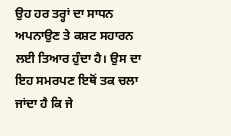ਉਹ ਹਰ ਤਰ੍ਹਾਂ ਦਾ ਸਾਧਨ ਅਪਨਾਉਣ ਤੇ ਕਸ਼ਟ ਸਹਾਰਨ ਲਈ ਤਿਆਰ ਹੁੰਦਾ ਹੈ। ਉਸ ਦਾ ਇਹ ਸਮਰਪਣ ਇਥੋਂ ਤਕ ਚਲਾ ਜਾਂਦਾ ਹੈ ਕਿ ਜੇ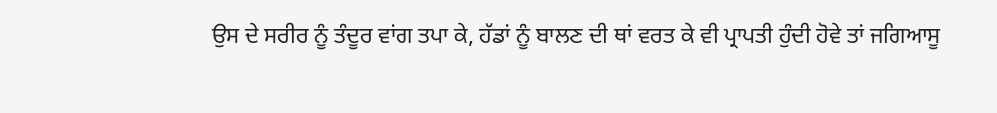ਉਸ ਦੇ ਸਰੀਰ ਨੂੰ ਤੰਦੂਰ ਵਾਂਗ ਤਪਾ ਕੇ, ਹੱਡਾਂ ਨੂੰ ਬਾਲਣ ਦੀ ਥਾਂ ਵਰਤ ਕੇ ਵੀ ਪ੍ਰਾਪਤੀ ਹੁੰਦੀ ਹੋਵੇ ਤਾਂ ਜਗਿਆਸੂ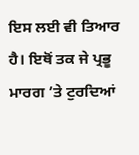ਇਸ ਲਈ ਵੀ ਤਿਆਰ ਹੈ। ਇਥੋਂ ਤਕ ਜੇ ਪ੍ਰਭੂ ਮਾਰਗ ’ਤੇ ਟੁਰਦਿਆਂ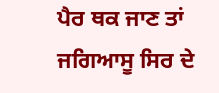ਪੈਰ ਥਕ ਜਾਣ ਤਾਂ ਜਗਿਆਸੂ ਸਿਰ ਦੇ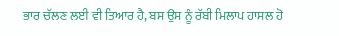ਭਾਰ ਚੱਲਣ ਲਈ ਵੀ ਤਿਆਰ ਹੈ, ਬਸ ਉਸ ਨੂੰ ਰੱਬੀ ਮਿਲਾਪ ਹਾਸਲ ਹੋ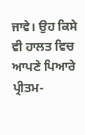ਜਾਵੇ। ਉਹ ਕਿਸੇ ਵੀ ਹਾਲਤ ਵਿਚ ਆਪਣੇ ਪਿਆਰੇ ਪ੍ਰੀਤਮ-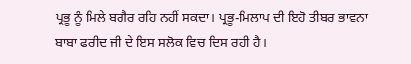ਪ੍ਰਭੂ ਨੂੰ ਮਿਲੇ ਬਗੈਰ ਰਹਿ ਨਹੀਂ ਸਕਦਾ। ਪ੍ਰਭੂ-ਮਿਲਾਪ ਦੀ ਇਹੋ ਤੀਬਰ ਭਾਵਨਾ ਬਾਬਾ ਫਰੀਦ ਜੀ ਦੇ ਇਸ ਸਲੋਕ ਵਿਚ ਦਿਸ ਰਹੀ ਹੈ।